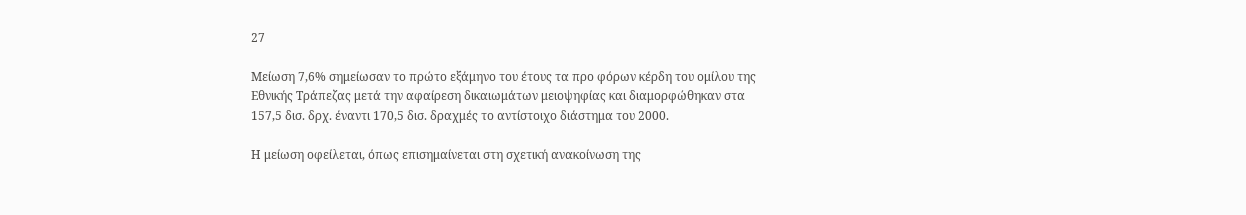27

Μείωση 7,6% σημείωσαν το πρώτο εξάμηνο του έτους τα προ φόρων κέρδη του ομίλου της Εθνικής Τράπεζας μετά την αφαίρεση δικαιωμάτων μειοψηφίας και διαμορφώθηκαν στα 157,5 δισ. δρχ. έναντι 170,5 δισ. δραχμές το αντίστοιχο διάστημα του 2000.

Η μείωση οφείλεται, όπως επισημαίνεται στη σχετική ανακοίνωση της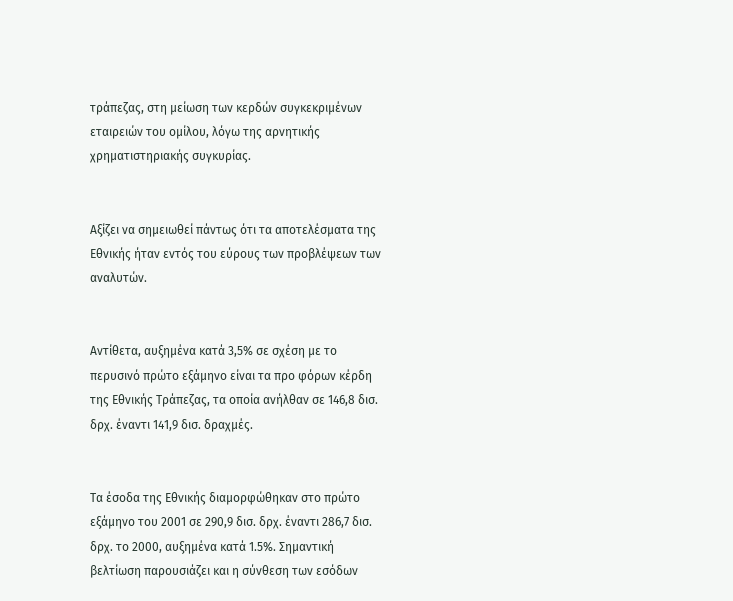τράπεζας, στη μείωση των κερδών συγκεκριμένων εταιρειών του ομίλου, λόγω της αρνητικής χρηματιστηριακής συγκυρίας.


Αξίζει να σημειωθεί πάντως ότι τα αποτελέσματα της Εθνικής ήταν εντός του εύρους των προβλέψεων των αναλυτών.


Αντίθετα, αυξημένα κατά 3,5% σε σχέση με το περυσινό πρώτο εξάμηνο είναι τα προ φόρων κέρδη της Εθνικής Τράπεζας, τα οποία ανήλθαν σε 146,8 δισ. δρχ. έναντι 141,9 δισ. δραχμές.


Τα έσοδα της Εθνικής διαμορφώθηκαν στο πρώτο εξάμηνο του 2001 σε 290,9 δισ. δρχ. έναντι 286,7 δισ. δρχ. το 2000, αυξημένα κατά 1.5%. Σημαντική βελτίωση παρουσιάζει και η σύνθεση των εσόδων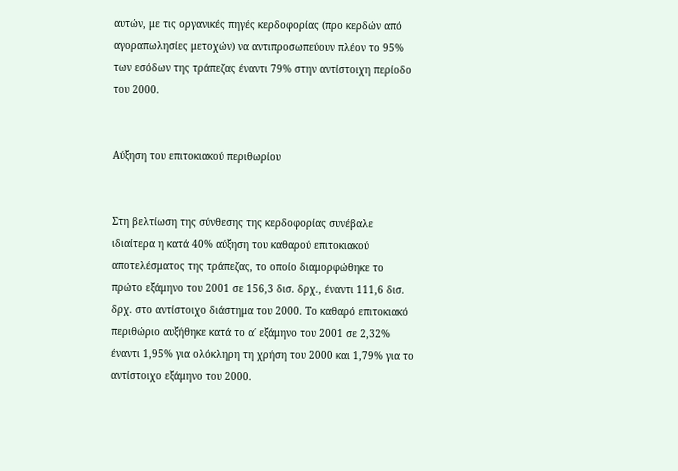αυτών, με τις οργανικές πηγές κερδοφορίας (προ κερδών από αγοραπωλησίες μετοχών) να αντιπροσωπεύουν πλέον το 95% των εσόδων της τράπεζας έναντι 79% στην αντίστοιχη περίοδο του 2000.


Αύξηση του επιτοκιακού περιθωρίου


Στη βελτίωση της σύνθεσης της κερδοφορίας συνέβαλε ιδιαίτερα η κατά 40% αύξηση του καθαρού επιτοκιακού αποτελέσματος της τράπεζας, το οποίο διαμορφώθηκε το πρώτο εξάμηνο του 2001 σε 156,3 δισ. δρχ., έναντι 111,6 δισ. δρχ. στο αντίστοιχο διάστημα του 2000. Το καθαρό επιτοκιακό περιθώριο αυξήθηκε κατά το α΄ εξάμηνο του 2001 σε 2,32% έναντι 1,95% για ολόκληρη τη χρήση του 2000 και 1,79% για το αντίστοιχο εξάμηνο του 2000.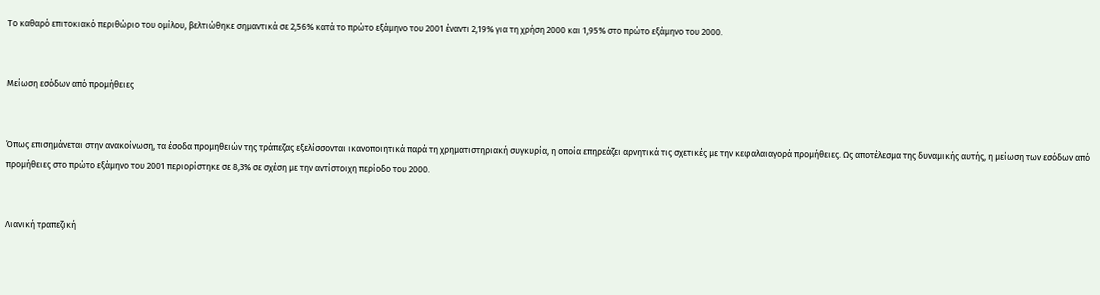Το καθαρό επιτοκιακό περιθώριο του ομίλου, βελτιώθηκε σημαντικά σε 2,56% κατά το πρώτο εξάμηνο του 2001 έναντι 2,19% για τη χρήση 2000 και 1,95% στο πρώτο εξάμηνο του 2000.


Μείωση εσόδων από προμήθειες


Όπως επισημάνεται στην ανακοίνωση, τα έσοδα προμηθειών της τράπεζας εξελίσσονται ικανοποιητικά παρά τη χρηματιστηριακή συγκυρία, η οποία επηρεάζει αρνητικά τις σχετικές με την κεφαλαιαγορά προμήθειες. Ως αποτέλεσμα της δυναμικής αυτής, η μείωση των εσόδων από προμήθειες στο πρώτο εξάμηνο του 2001 περιορίστηκε σε 8,3% σε σχέση με την αντίστοιχη περίοδο του 2000.


Λιανική τραπεζική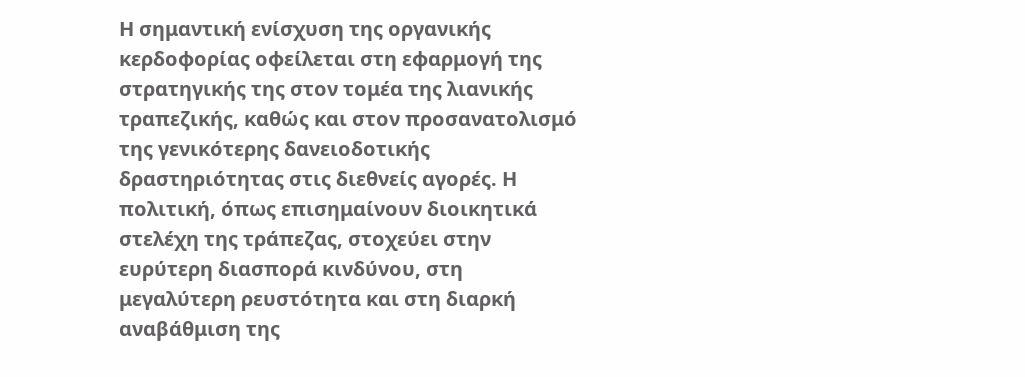Η σημαντική ενίσχυση της οργανικής κερδοφορίας οφείλεται στη εφαρμογή της στρατηγικής της στον τομέα της λιανικής τραπεζικής, καθώς και στον προσανατολισμό της γενικότερης δανειοδοτικής δραστηριότητας στις διεθνείς αγορές. Η πολιτική, όπως επισημαίνουν διοικητικά στελέχη της τράπεζας, στοχεύει στην ευρύτερη διασπορά κινδύνου, στη μεγαλύτερη ρευστότητα και στη διαρκή αναβάθμιση της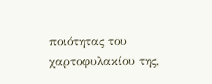ποιότητας του χαρτοφυλακίου της,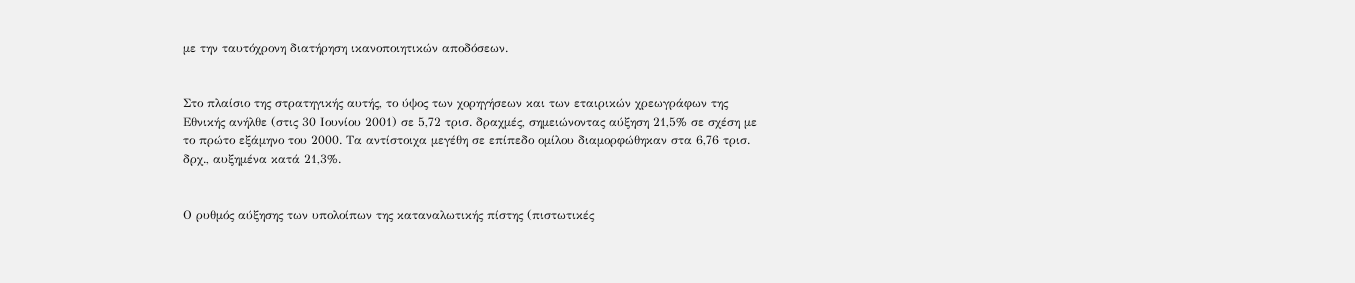με την ταυτόχρονη διατήρηση ικανοποιητικών αποδόσεων.


Στο πλαίσιο της στρατηγικής αυτής, το ύψος των χορηγήσεων και των εταιρικών χρεωγράφων της Εθνικής ανήλθε (στις 30 Ιουνίου 2001) σε 5,72 τρισ. δραχμές, σημειώνοντας αύξηση 21,5% σε σχέση με το πρώτο εξάμηνο του 2000. Τα αντίστοιχα μεγέθη σε επίπεδο ομίλου διαμορφώθηκαν στα 6,76 τρισ. δρχ., αυξημένα κατά 21,3%.


Ο ρυθμός αύξησης των υπολοίπων της καταναλωτικής πίστης (πιστωτικές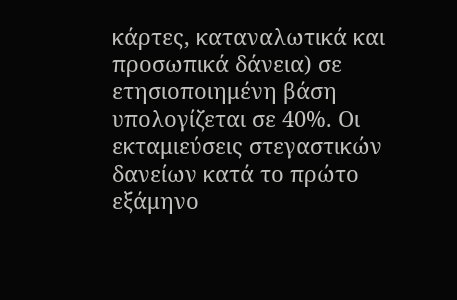κάρτες, καταναλωτικά και προσωπικά δάνεια) σε ετησιοποιημένη βάση υπολογίζεται σε 40%. Οι εκταμιεύσεις στεγαστικών δανείων κατά το πρώτο εξάμηνο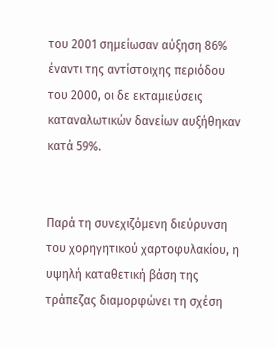του 2001 σημείωσαν αύξηση 86% έναντι της αντίστοιχης περιόδου του 2000, οι δε εκταμιεύσεις καταναλωτικών δανείων αυξήθηκαν κατά 59%.


Παρά τη συνεχιζόμενη διεύρυνση του χορηγητικού χαρτοφυλακίου, η υψηλή καταθετική βάση της τράπεζας διαμορφώνει τη σχέση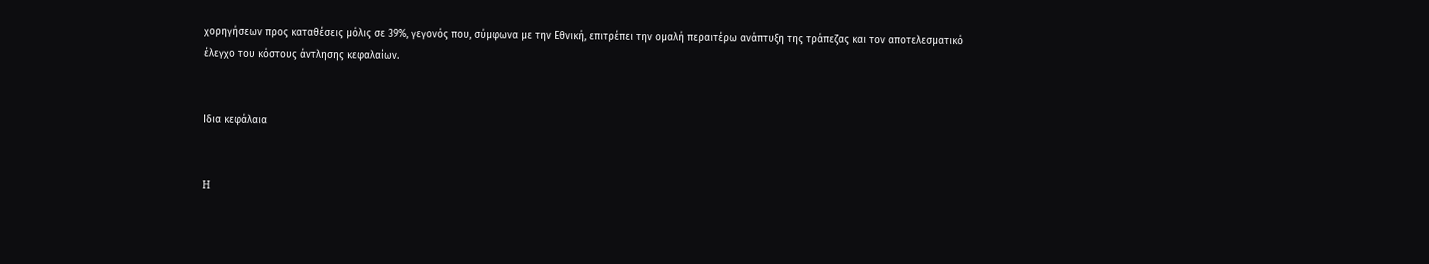χορηγήσεων προς καταθέσεις μόλις σε 39%, γεγονός που, σύμφωνα με την Εθνική, επιτρέπει την ομαλή περαιτέρω ανάπτυξη της τράπεζας και τον αποτελεσματικό έλεγχο του κόστους άντλησης κεφαλαίων.


Ιδια κεφάλαια


H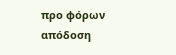προ φόρων απόδοση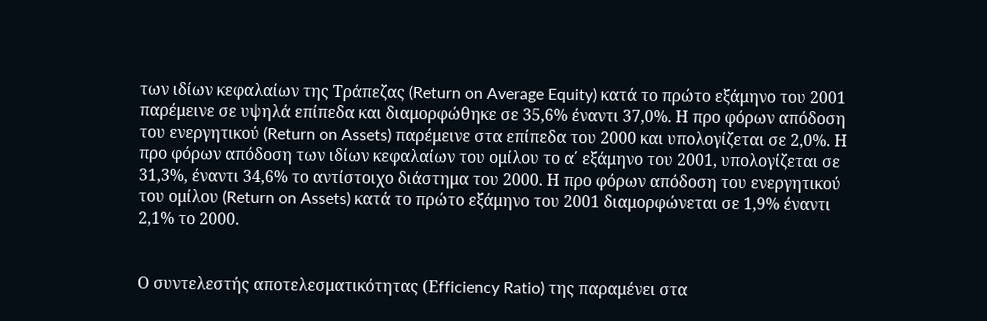των ιδίων κεφαλαίων της Τράπεζας (Return on Average Equity) κατά το πρώτο εξάμηνο του 2001 παρέμεινε σε υψηλά επίπεδα και διαμορφώθηκε σε 35,6% έναντι 37,0%. Η προ φόρων απόδοση του ενεργητικού (Return on Assets) παρέμεινε στα επίπεδα του 2000 και υπολογίζεται σε 2,0%. Η προ φόρων απόδοση των ιδίων κεφαλαίων του ομίλου το α΄ εξάμηνο του 2001, υπολογίζεται σε 31,3%, έναντι 34,6% το αντίστοιχο διάστημα του 2000. Η προ φόρων απόδοση του ενεργητικού του ομίλου (Return on Assets) κατά το πρώτο εξάμηνο του 2001 διαμορφώνεται σε 1,9% έναντι 2,1% το 2000.


Ο συντελεστής αποτελεσματικότητας (Εfficiency Ratio) της παραμένει στα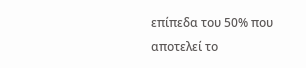επίπεδα του 50% που αποτελεί το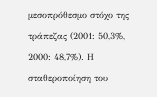μεσοπρόθεσμο στόχο της τράπεζας (2001: 50,3%, 2000: 48,7%). Η σταθεροποίηση του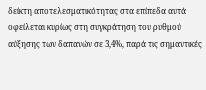δείκτη αποτελεσματικότητας στα επίπεδα αυτά οφείλεται κυρίως στη συγκράτηση του ρυθμού αύξησης των δαπανών σε 3,4%, παρά τις σημαντικές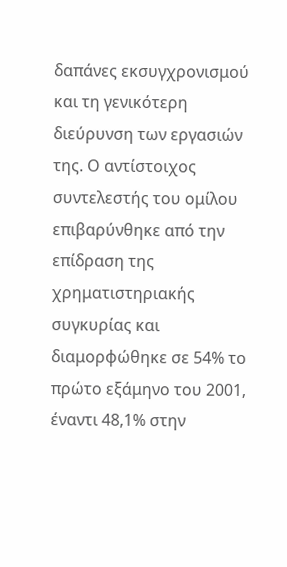δαπάνες εκσυγχρονισμού και τη γενικότερη διεύρυνση των εργασιών της. Ο αντίστοιχος συντελεστής του ομίλου επιβαρύνθηκε από την επίδραση της χρηματιστηριακής συγκυρίας και διαμορφώθηκε σε 54% το πρώτο εξάμηνο του 2001, έναντι 48,1% στην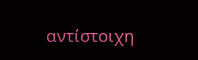αντίστοιχη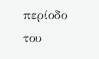περίοδο του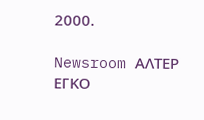2000.

Newsroom ΑΛΤΕΡ ΕΓΚΟ